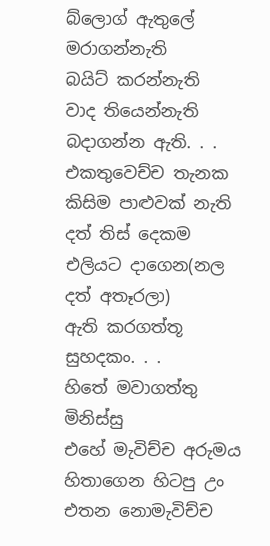බ්ලොග් ඇතුලේ මරාගන්නැති
බයිට් කරන්නැති
වාද තියෙන්නැති
බදාගන්න ඇති. . .
එකතුවෙච්ච තැනක
කිසිම පාළුවක් නැති
දත් තිස් දෙකම එලියට දාගෙන(නල දත් අතෑරලා)
ඇති කරගත්තූ සුහදකං. . .
හිතේ මවාගත්තු මිනිස්සු
එහේ මැවිච්ච අරුමය
හිතාගෙන හිටපු උං
එතන නොමැවිච්ච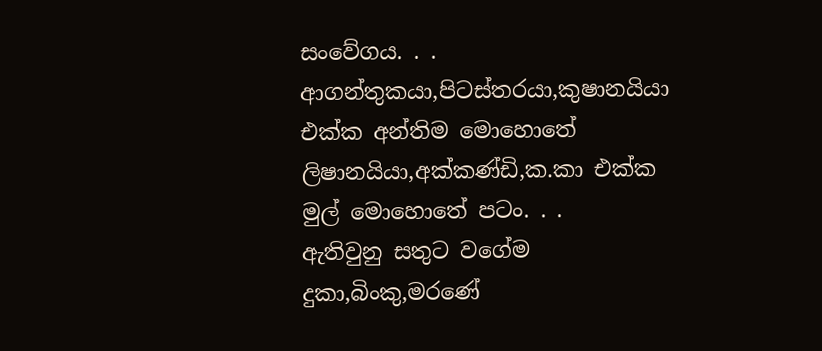සංවේගය. . .
ආගන්තුකයා,පිටස්තරයා,කුෂානයියා
එක්ක අන්තිම මොහොතේ
ලිෂානයියා,අක්කණ්ඩි,ක.කා එක්ක
මුල් මොහොතේ පටං. . .
ඇතිවුනු සතුට වගේම
දුකා,බිංකු,මරණේ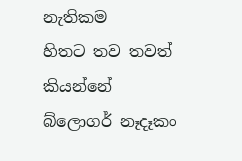නැතිකම
හිතට තව තවත් කියන්නේ
බ්ලොගර් නෑදෑකං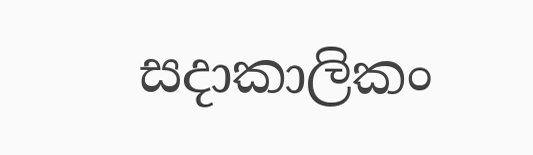සදාකාලිකං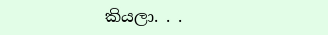කියලා. . .